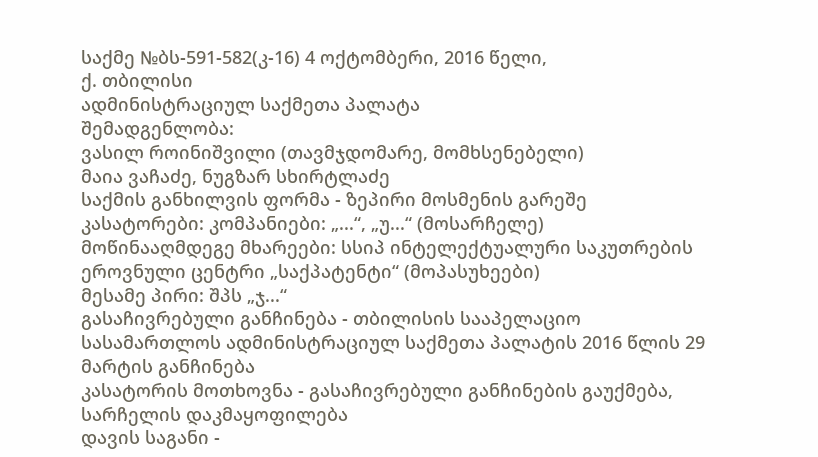საქმე №ბს-591-582(კ-16) 4 ოქტომბერი, 2016 წელი,
ქ. თბილისი
ადმინისტრაციულ საქმეთა პალატა
შემადგენლობა:
ვასილ როინიშვილი (თავმჯდომარე, მომხსენებელი)
მაია ვაჩაძე, ნუგზარ სხირტლაძე
საქმის განხილვის ფორმა - ზეპირი მოსმენის გარეშე
კასატორები: კომპანიები: „...“, „უ...“ (მოსარჩელე)
მოწინააღმდეგე მხარეები: სსიპ ინტელექტუალური საკუთრების ეროვნული ცენტრი „საქპატენტი“ (მოპასუხეები)
მესამე პირი: შპს „ჯ...“
გასაჩივრებული განჩინება - თბილისის სააპელაციო სასამართლოს ადმინისტრაციულ საქმეთა პალატის 2016 წლის 29 მარტის განჩინება
კასატორის მოთხოვნა - გასაჩივრებული განჩინების გაუქმება, სარჩელის დაკმაყოფილება
დავის საგანი -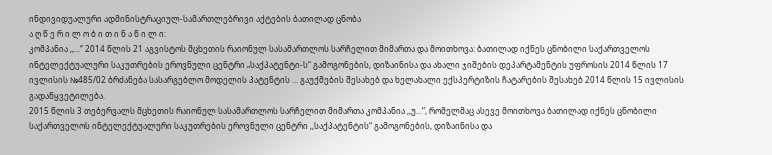ინდივიდუალური ადმინისტრაციულ-სამართლებრივი აქტების ბათილად ცნობა
ა ღ წ ე რ ი ლ ო ბ ი თ ი ნ ა წ ი ლ ი:
კომპანია ,,...“ 2014 წლის 21 აგვისტოს მცხეთის რაიონულ სასამართლოს სარჩელით მიმართა და მოითხოვა: ბათილად იქნეს ცნობილი საქართველოს ინტელექტუალური საკუთრების ეროვნული ცენტრი „საქპატენტი-ს“ გამოგონების, დიზაინისა და ახალი ჯიშების დეპარტამენტის უფროსის 2014 წლის 17 ივლისის №485/02 ბრძანება სასარგებლო მოდელის პატენტის ... გაუქმების შესახებ და ხელახალი ექსპერტიზის ჩატარების შესახებ 2014 წლის 15 ივლისის გადაწყვეტილება.
2015 წლის 3 თებერვალს მცხეთის რაიონულ სასამართლოს სარჩელით მიმართა კომპანია ,,უ...“, რომელმაც ასევე მოითხოვა ბათილად იქნეს ცნობილი საქართველოს ინტელექტუალური საკუთრების ეროვნული ცენტრი ,,საქპატენტის“ გამოგონების, დიზაინისა და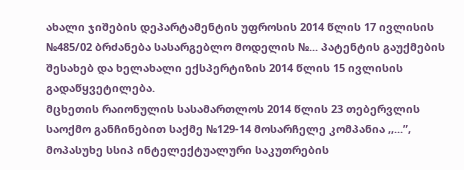ახალი ჯიშების დეპარტამენტის უფროსის 2014 წლის 17 ივლისის №485/02 ბრძანება სასარგებლო მოდელის №... პატენტის გაუქმების შესახებ და ხელახალი ექსპერტიზის 2014 წლის 15 ივლისის გადაწყვეტილება.
მცხეთის რაიონულის სასამართლოს 2014 წლის 23 თებერვლის საოქმო განჩინებით საქმე №129-14 მოსარჩელე კომპანია ,,...”, მოპასუხე სსიპ ინტელექტუალური საკუთრების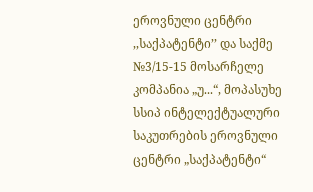ეროვნული ცენტრი ,,საქპატენტი’’ და საქმე №3/15-15 მოსარჩელე კომპანია „უ...“, მოპასუხე სსიპ ინტელექტუალური საკუთრების ეროვნული ცენტრი „საქპატენტი“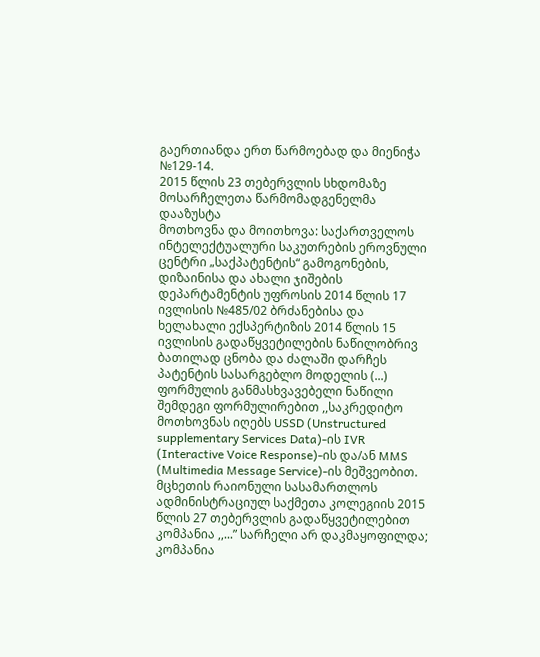გაერთიანდა ერთ წარმოებად და მიენიჭა
№129-14.
2015 წლის 23 თებერვლის სხდომაზე მოსარჩელეთა წარმომადგენელმა დააზუსტა
მოთხოვნა და მოითხოვა: საქართველოს ინტელექტუალური საკუთრების ეროვნული ცენტრი „საქპატენტის“ გამოგონების, დიზაინისა და ახალი ჯიშების დეპარტამენტის უფროსის 2014 წლის 17 ივლისის №485/02 ბრძანებისა და ხელახალი ექსპერტიზის 2014 წლის 15 ივლისის გადაწყვეტილების ნაწილობრივ ბათილად ცნობა და ძალაში დარჩეს
პატენტის სასარგებლო მოდელის (...) ფორმულის განმასხვავებელი ნაწილი შემდეგი ფორმულირებით ,,საკრედიტო მოთხოვნას იღებს USSD (Unstructured supplementary Services Data)-ის IVR (Interactive Voice Response)-ის და/ან MMS (Multimedia Message Service)-ის მეშვეობით.
მცხეთის რაიონული სასამართლოს ადმინისტრაციულ საქმეთა კოლეგიის 2015 წლის 27 თებერვლის გადაწყვეტილებით კომპანია ,,...” სარჩელი არ დაკმაყოფილდა; კომპანია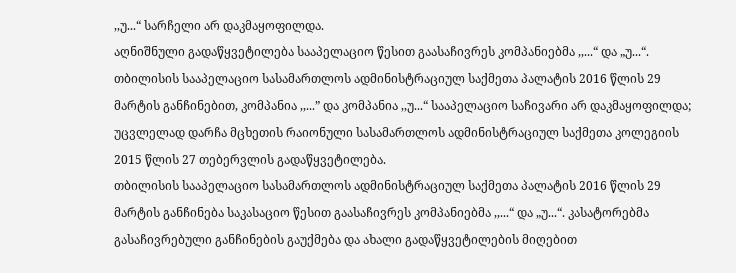,,უ...“ სარჩელი არ დაკმაყოფილდა.
აღნიშნული გადაწყვეტილება სააპელაციო წესით გაასაჩივრეს კომპანიებმა ,,...“ და „უ...“.
თბილისის სააპელაციო სასამართლოს ადმინისტრაციულ საქმეთა პალატის 2016 წლის 29 მარტის განჩინებით, კომპანია ,,...” და კომპანია ,,უ...“ სააპელაციო საჩივარი არ დაკმაყოფილდა; უცვლელად დარჩა მცხეთის რაიონული სასამართლოს ადმინისტრაციულ საქმეთა კოლეგიის 2015 წლის 27 თებერვლის გადაწყვეტილება.
თბილისის სააპელაციო სასამართლოს ადმინისტრაციულ საქმეთა პალატის 2016 წლის 29 მარტის განჩინება საკასაციო წესით გაასაჩივრეს კომპანიებმა ,,...“ და „უ...“. კასატორებმა გასაჩივრებული განჩინების გაუქმება და ახალი გადაწყვეტილების მიღებით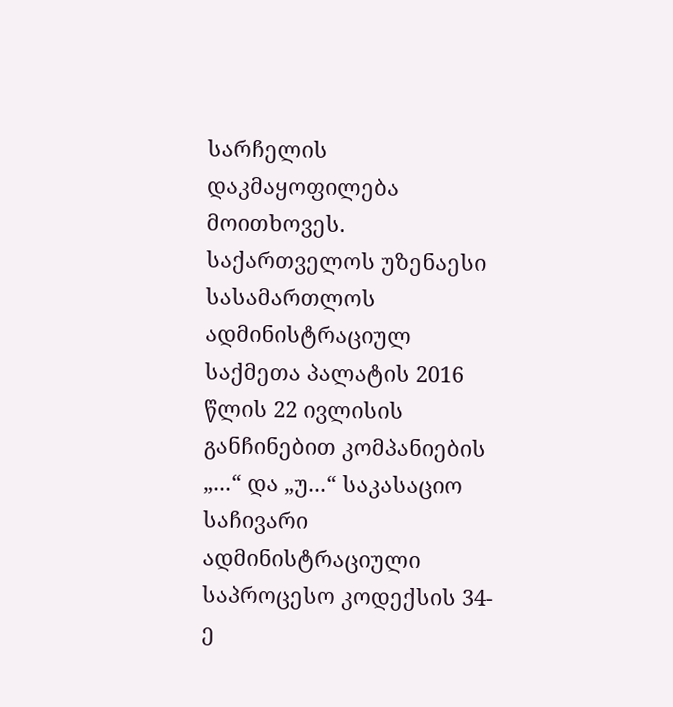სარჩელის დაკმაყოფილება მოითხოვეს.
საქართველოს უზენაესი სასამართლოს ადმინისტრაციულ საქმეთა პალატის 2016 წლის 22 ივლისის განჩინებით კომპანიების „...“ და „უ...“ საკასაციო საჩივარი ადმინისტრაციული საპროცესო კოდექსის 34-ე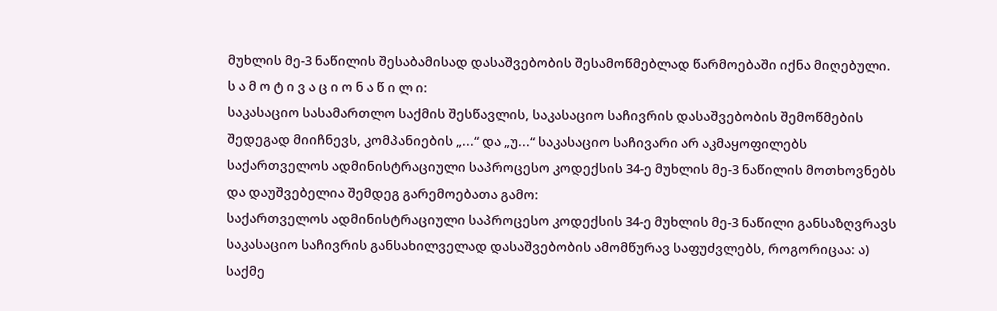მუხლის მე-3 ნაწილის შესაბამისად დასაშვებობის შესამოწმებლად წარმოებაში იქნა მიღებული.
ს ა მ ო ტ ი ვ ა ც ი ო ნ ა წ ი ლ ი:
საკასაციო სასამართლო საქმის შესწავლის, საკასაციო საჩივრის დასაშვებობის შემოწმების შედეგად მიიჩნევს, კომპანიების „...“ და „უ...“ საკასაციო საჩივარი არ აკმაყოფილებს საქართველოს ადმინისტრაციული საპროცესო კოდექსის 34-ე მუხლის მე-3 ნაწილის მოთხოვნებს და დაუშვებელია შემდეგ გარემოებათა გამო:
საქართველოს ადმინისტრაციული საპროცესო კოდექსის 34-ე მუხლის მე-3 ნაწილი განსაზღვრავს საკასაციო საჩივრის განსახილველად დასაშვებობის ამომწურავ საფუძვლებს, როგორიცაა: ა) საქმე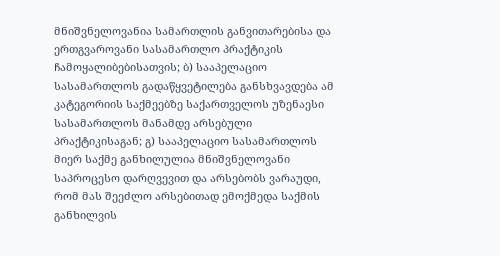მნიშვნელოვანია სამართლის განვითარებისა და ერთგვაროვანი სასამართლო პრაქტიკის ჩამოყალიბებისათვის; ბ) სააპელაციო სასამართლოს გადაწყვეტილება განსხვავდება ამ კატეგორიის საქმეებზე საქართველოს უზენაესი სასამართლოს მანამდე არსებული პრაქტიკისაგან; გ) სააპელაციო სასამართლოს მიერ საქმე განხილულია მნიშვნელოვანი საპროცესო დარღვევით და არსებობს ვარაუდი, რომ მას შეეძლო არსებითად ემოქმედა საქმის განხილვის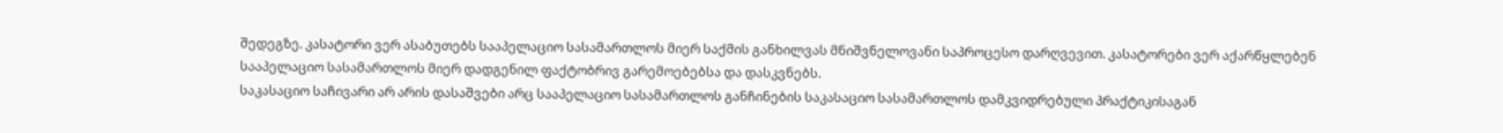შედეგზე. კასატორი ვერ ასაბუთებს სააპელაციო სასამართლოს მიერ საქმის განხილვას მნიშვნელოვანი საპროცესო დარღვევით. კასატორები ვერ აქარწყლებენ სააპელაციო სასამართლოს მიერ დადგენილ ფაქტობრივ გარემოებებსა და დასკვნებს.
საკასაციო საჩივარი არ არის დასაშვები არც სააპელაციო სასამართლოს განჩინების საკასაციო სასამართლოს დამკვიდრებული პრაქტიკისაგან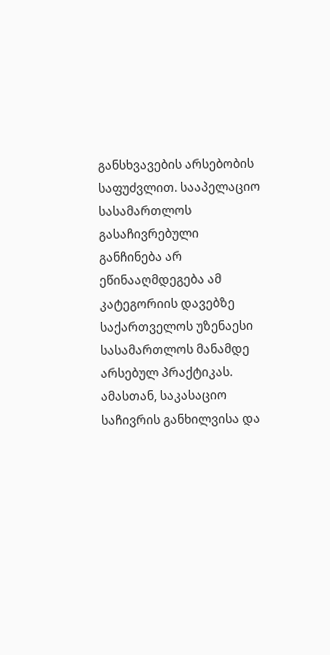განსხვავების არსებობის საფუძვლით. სააპელაციო სასამართლოს გასაჩივრებული განჩინება არ ეწინააღმდეგება ამ კატეგორიის დავებზე საქართველოს უზენაესი სასამართლოს მანამდე არსებულ პრაქტიკას.
ამასთან, საკასაციო საჩივრის განხილვისა და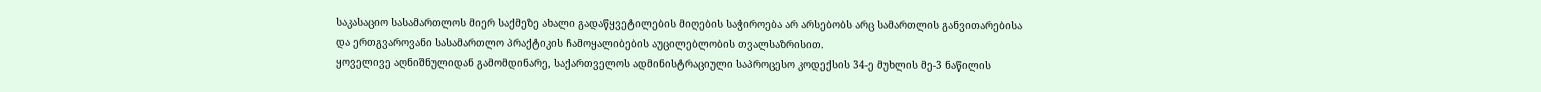საკასაციო სასამართლოს მიერ საქმეზე ახალი გადაწყვეტილების მიღების საჭიროება არ არსებობს არც სამართლის განვითარებისა და ერთგვაროვანი სასამართლო პრაქტიკის ჩამოყალიბების აუცილებლობის თვალსაზრისით.
ყოველივე აღნიშნულიდან გამომდინარე, საქართველოს ადმინისტრაციული საპროცესო კოდექსის 34-ე მუხლის მე-3 ნაწილის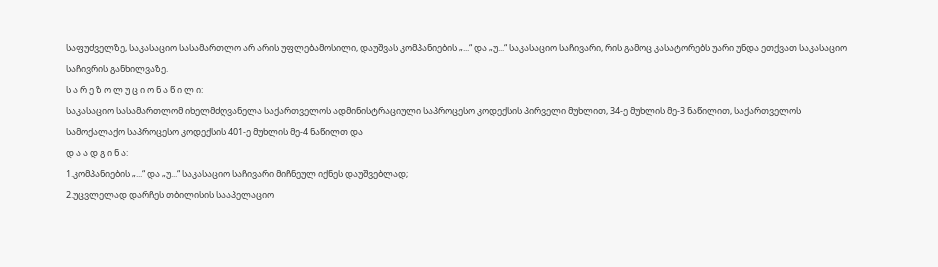საფუძველზე, საკასაციო სასამართლო არ არის უფლებამოსილი, დაუშვას კომპანიების „...“ და „უ...“ საკასაციო საჩივარი, რის გამოც კასატორებს უარი უნდა ეთქვათ საკასაციო საჩივრის განხილვაზე.
ს ა რ ე ზ ო ლ უ ც ი ო ნ ა წ ი ლ ი:
საკასაციო სასამართლომ იხელმძღვანელა საქართველოს ადმინისტრაციული საპროცესო კოდექსის პირველი მუხლით, 34-ე მუხლის მე-3 ნაწილით, საქართველოს სამოქალაქო საპროცესო კოდექსის 401-ე მუხლის მე-4 ნაწილთ და
დ ა ა დ გ ი ნ ა:
1.კომპანიების „...“ და „უ...“ საკასაციო საჩივარი მიჩნეულ იქნეს დაუშვებლად;
2.უცვლელად დარჩეს თბილისის სააპელაციო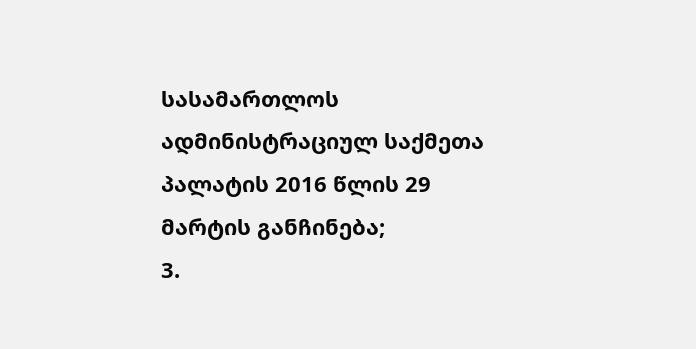სასამართლოს ადმინისტრაციულ საქმეთა პალატის 2016 წლის 29 მარტის განჩინება;
3.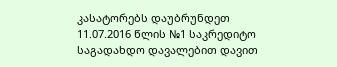კასატორებს დაუბრუნდეთ 11.07.2016 წლის №1 საკრედიტო საგადახდო დავალებით დავით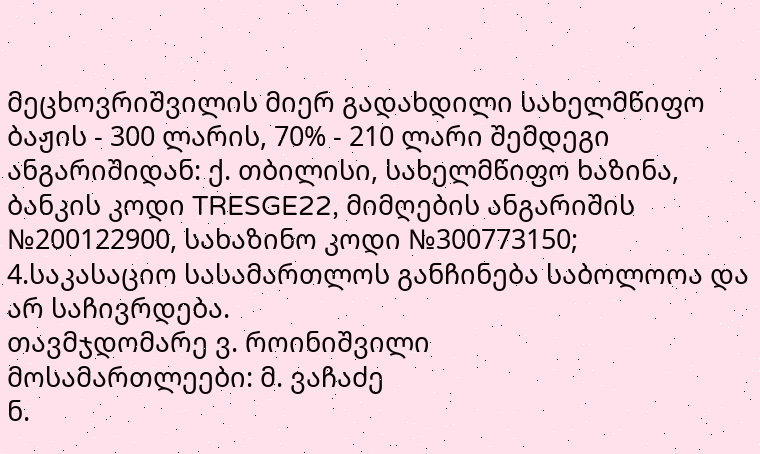მეცხოვრიშვილის მიერ გადახდილი სახელმწიფო ბაჟის - 300 ლარის, 70% - 210 ლარი შემდეგი ანგარიშიდან: ქ. თბილისი, სახელმწიფო ხაზინა, ბანკის კოდი TRESGE22, მიმღების ანგარიშის №200122900, სახაზინო კოდი №300773150;
4.საკასაციო სასამართლოს განჩინება საბოლოოა და არ საჩივრდება.
თავმჯდომარე ვ. როინიშვილი
მოსამართლეები: მ. ვაჩაძე
ნ.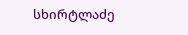სხირტლაძე